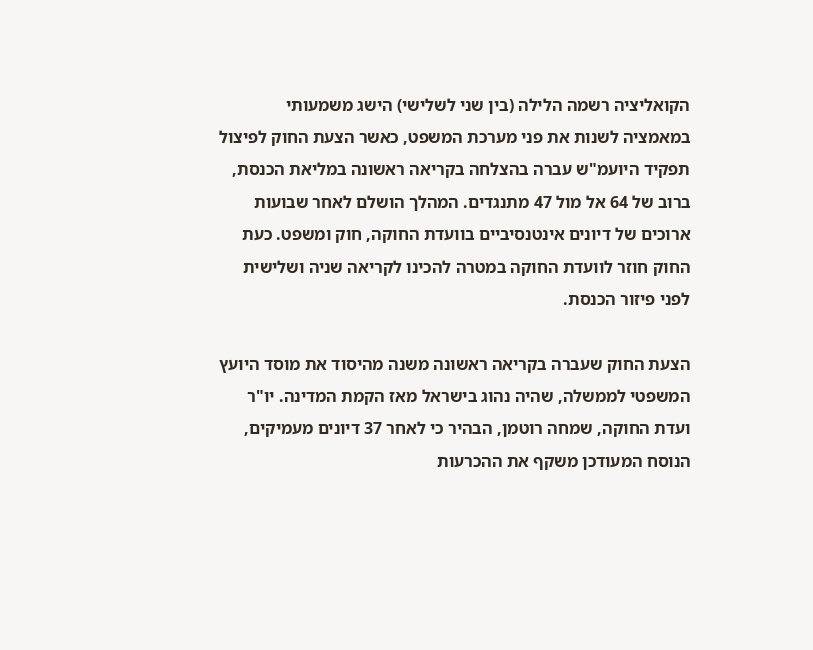הקואליציה רשמה הלילה (בין שני לשלישי) הישג משמעותי במאמציה לשנות את פני מערכת המשפט, כאשר הצעת החוק לפיצול תפקיד היועמ"ש עברה בהצלחה בקריאה ראשונה במליאת הכנסת, ברוב של 64 אל מול 47 מתנגדים. המהלך הושלם לאחר שבועות ארוכים של דיונים אינטנסיביים בוועדת החוקה, חוק ומשפט. כעת החוק חוזר לוועדת החוקה במטרה להכינו לקריאה שניה ושלישית לפני פיזור הכנסת.

הצעת החוק שעברה בקריאה ראשונה משנה מהיסוד את מוסד היועץ המשפטי לממשלה, שהיה נהוג בישראל מאז הקמת המדינה. יו"ר ועדת החוקה, שמחה רוטמן, הבהיר כי לאחר 37 דיונים מעמיקים, הנוסח המעודכן משקף את ההכרעות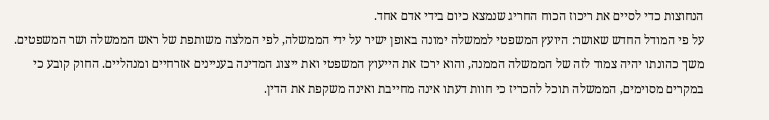הנחוצות כדי לסיים את ריכוז הכוח החריג שנמצא כיום בידי אדם אחד.
על פי המודל החדש שאושר: היועץ המשפטי לממשלה ימונה באופן ישיר על ידי הממשלה, לפי המלצה משותפת של ראש הממשלה ושר המשפטים. משך כהונתו יהיה צמוד לזה של הממשלה הממנה, והוא ירכז את הייעוץ המשפטי ואת ייצוג המדינה בעניינים אזרחיים ומנהליים. החוק קובע כי במקרים מסוימים, הממשלה תוכל להכריז כי חוות דעתו אינה מחייבת ואינה משקפת את הדין.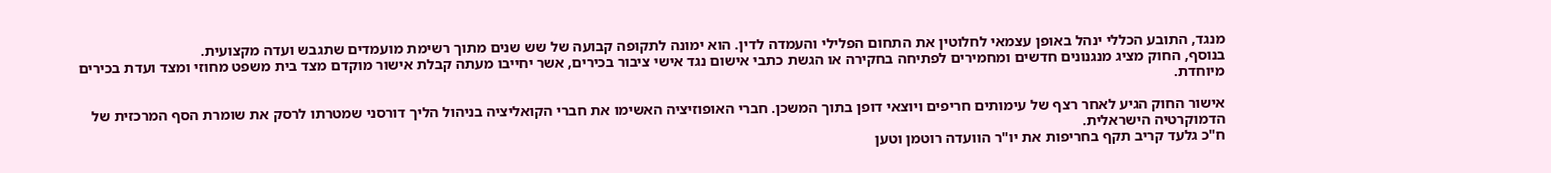מנגד, התובע הכללי ינהל באופן עצמאי לחלוטין את התחום הפלילי והעמדה לדין. הוא ימונה לתקופה קבועה של שש שנים מתוך רשימת מועמדים שתגבש ועדה מקצועית.
בנוסף, החוק מציג מנגנונים חדשים ומחמירים לפתיחה בחקירה או הגשת כתבי אישום נגד אישי ציבור בכירים, אשר יחייבו מעתה קבלת אישור מוקדם מצד בית משפט מחוזי ומצד ועדת בכירים מיוחדת.

אישור החוק הגיע לאחר רצף של עימותים חריפים ויוצאי דופן בתוך המשכן. חברי האופוזיציה האשימו את חברי הקואליציה בניהול הליך דורסני שמטרתו לרסק את שומרת הסף המרכזית של הדמוקרטיה הישראלית.
ח"כ גלעד קריב תקף בחריפות את יו"ר הוועדה רוטמן וטען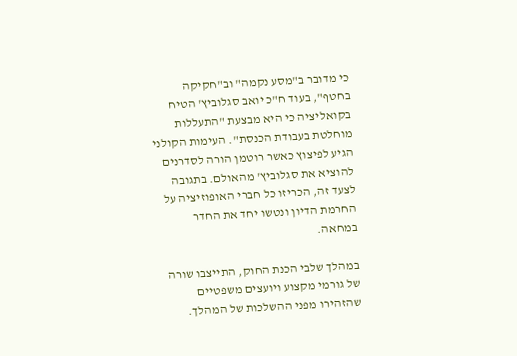כי מדובר ב"מסע נקמה" וב"חקיקה בחטף", בעוד ח"כ יואב סגלוביץ' הטיח בקואליציה כי היא מבצעת "התעללות מוחלטת בעבודת הכנסת". העימות הקולני הגיע לפיצוץ כאשר רוטמן הורה לסדרנים להוציא את סגלוביץ' מהאולם. בתגובה לצעד זה, הכריזו כל חברי האופוזיציה על החרמת הדיון ונטשו יחד את החדר במחאה.

במהלך שלבי הכנת החוק, התייצבו שורה של גורמי מקצוע ויועצים משפטיים שהזהירו מפני ההשלכות של המהלך.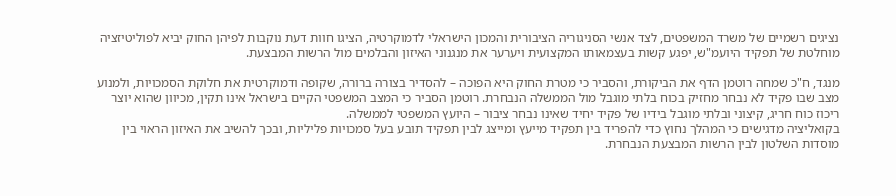נציגים רשמיים של משרד המשפטים, לצד אנשי הסניגוריה הציבורית והמכון הישראלי לדמוקרטיה, הציגו חוות דעת נוקבות לפיהן החוק יביא לפוליטיזציה מוחלטת של תפקיד היועמ"ש, יפגע קשות בעצמאותו המקצועית ויערער את מנגנוני האיזון והבלמים מול הרשות המבצעת.

מנגד, ח"כ שמחה רוטמן הדף את הביקורת, והסביר כי מטרת החוק היא הפוכה – להסדיר בצורה ברורה, שקופה ודמוקרטית את חלוקת הסמכויות, ולמנוע מצב שבו פקיד לא נבחר מחזיק בכוח בלתי מוגבל מול הממשלה הנבחרת. רוטמן הסביר כי המצב המשפטי הקיים בישראל אינו תקין, מכיוון שהוא יוצר ריכוז כוח חריג, קיצוני ובלתי מוגבל בידיו של פקיד יחיד שאינו נבחר ציבור – היועץ המשפטי לממשלה.
בקואליציה מדגישים כי המהלך נחוץ כדי להפריד בין תפקיד מייעץ ומייצג לבין תפקיד תובע בעל סמכויות פליליות, ובכך להשיב את האיזון הראוי בין מוסדות השלטון לבין הרשות המבצעת הנבחרת.